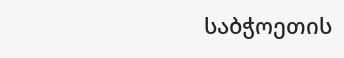საბჭოეთის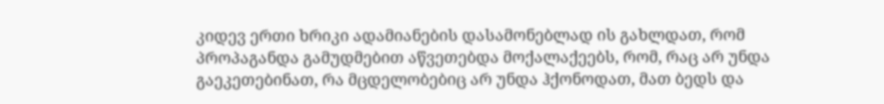კიდევ ერთი ხრიკი ადამიანების დასამონებლად ის გახლდათ, რომ პროპაგანდა გამუდმებით აწვეთებდა მოქალაქეებს, რომ, რაც არ უნდა გაეკეთებინათ, რა მცდელობებიც არ უნდა ჰქონოდათ, მათ ბედს და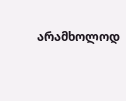არამხოლოდ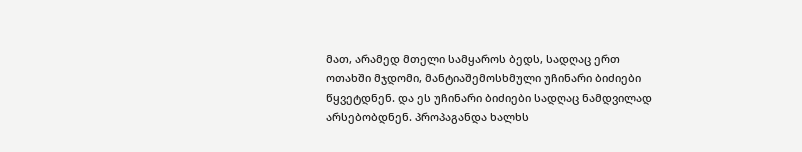მათ, არამედ მთელი სამყაროს ბედს, სადღაც ერთ ოთახში მჯდომი, მანტიაშემოსხმული უჩინარი ბიძიები წყვეტდნენ. და ეს უჩინარი ბიძიები სადღაც ნამდვილად არსებობდნენ. პროპაგანდა ხალხს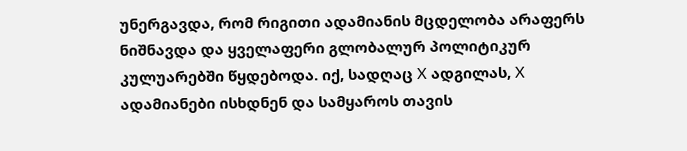უნერგავდა, რომ რიგითი ადამიანის მცდელობა არაფერს ნიშნავდა და ყველაფერი გლობალურ პოლიტიკურ კულუარებში წყდებოდა. იქ, სადღაც X ადგილას, X ადამიანები ისხდნენ და სამყაროს თავის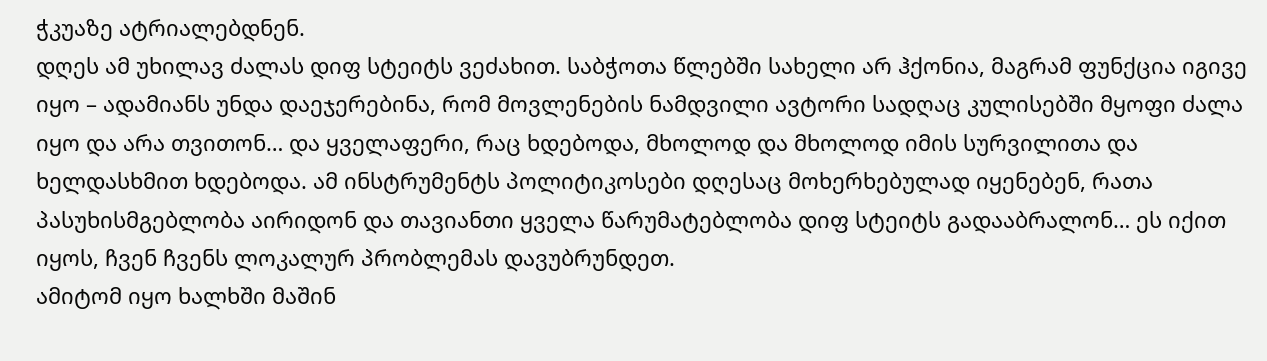ჭკუაზე ატრიალებდნენ.
დღეს ამ უხილავ ძალას დიფ სტეიტს ვეძახით. საბჭოთა წლებში სახელი არ ჰქონია, მაგრამ ფუნქცია იგივე იყო – ადამიანს უნდა დაეჯერებინა, რომ მოვლენების ნამდვილი ავტორი სადღაც კულისებში მყოფი ძალა იყო და არა თვითონ… და ყველაფერი, რაც ხდებოდა, მხოლოდ და მხოლოდ იმის სურვილითა და ხელდასხმით ხდებოდა. ამ ინსტრუმენტს პოლიტიკოსები დღესაც მოხერხებულად იყენებენ, რათა პასუხისმგებლობა აირიდონ და თავიანთი ყველა წარუმატებლობა დიფ სტეიტს გადააბრალონ… ეს იქით იყოს, ჩვენ ჩვენს ლოკალურ პრობლემას დავუბრუნდეთ.
ამიტომ იყო ხალხში მაშინ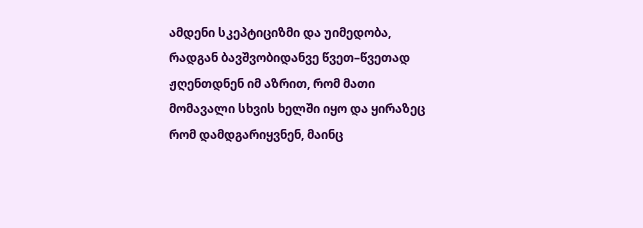ამდენი სკეპტიციზმი და უიმედობა, რადგან ბავშვობიდანვე წვეთ–წვეთად ჟღენთდნენ იმ აზრით, რომ მათი მომავალი სხვის ხელში იყო და ყირაზეც რომ დამდგარიყვნენ, მაინც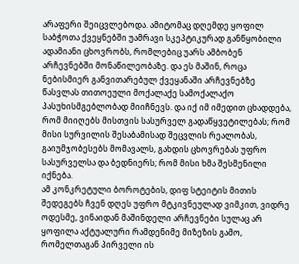არაფერი შეიცვლებოდა. ამიტომაც დღემდე ყოფილ საბჭოთა ქვეყნებში უამრავი სკეპტიკურად განწყობილი ადამიანი ცხოვრობს, რომლებიც უარს ამბობენ არჩევნებში მონაწილეობაზე. და ეს მაშინ, როცა ნებისმიერ განვითარებულ ქვეყანაში არჩევნებზე წასვლას თითოეული მოქალაქე სამოქალაქო პასუხისმგებლობად მიიჩნევს. და იქ იმ იმედით ცხადდება, რომ მიიღებს მისთვის სასურველ გადაწყვეტილებას; რომ მისი სურვილის შესაბამისად შეცვლის რეალობას, გაიუმჯობესებს მომავალს, გახდის ცხოვრებას უფრო სასურველსა და ბედნიერს; რომ მისი ხმა შესმენილი იქნება.
ამ კონკრეტული ბოროტების, დიფ სტეიტის მითის შედეგებს ჩვენ დღეს უფრო მტკივნეულად ვიმკით, ვიდრე ოდესმე, ვინაიდან მაშინდელი არჩევნები სულაც არ ყოფილა აქტუალური რამდენიმე მიზეზის გამო, რომელთაგან პირველი ის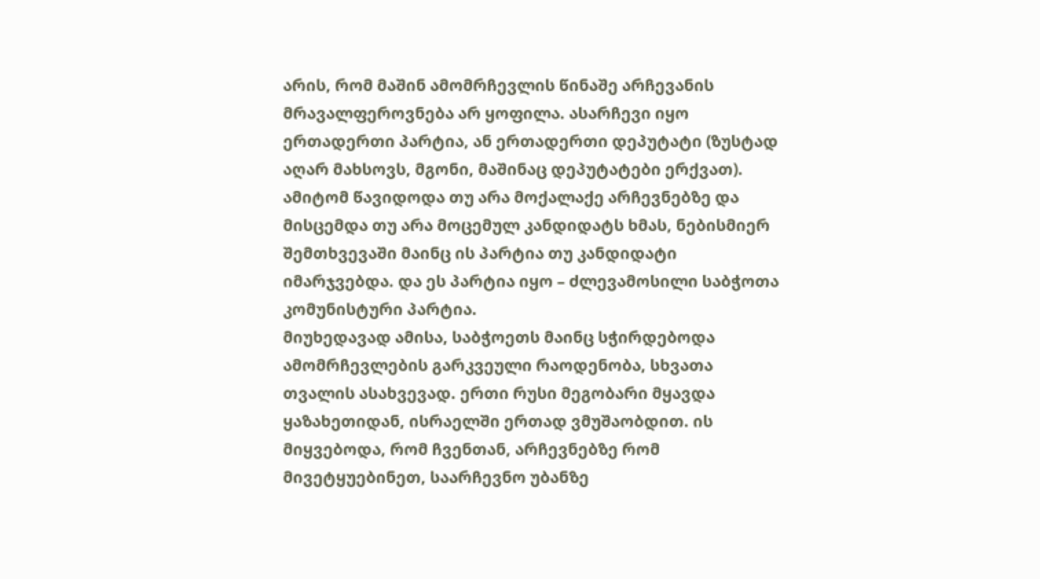არის, რომ მაშინ ამომრჩევლის წინაშე არჩევანის მრავალფეროვნება არ ყოფილა. ასარჩევი იყო ერთადერთი პარტია, ან ერთადერთი დეპუტატი (ზუსტად აღარ მახსოვს, მგონი, მაშინაც დეპუტატები ერქვათ). ამიტომ წავიდოდა თუ არა მოქალაქე არჩევნებზე და მისცემდა თუ არა მოცემულ კანდიდატს ხმას, ნებისმიერ შემთხვევაში მაინც ის პარტია თუ კანდიდატი იმარჯვებდა. და ეს პარტია იყო – ძლევამოსილი საბჭოთა კომუნისტური პარტია.
მიუხედავად ამისა, საბჭოეთს მაინც სჭირდებოდა ამომრჩევლების გარკვეული რაოდენობა, სხვათა თვალის ასახვევად. ერთი რუსი მეგობარი მყავდა ყაზახეთიდან, ისრაელში ერთად ვმუშაობდით. ის მიყვებოდა, რომ ჩვენთან, არჩევნებზე რომ მივეტყუებინეთ, საარჩევნო უბანზე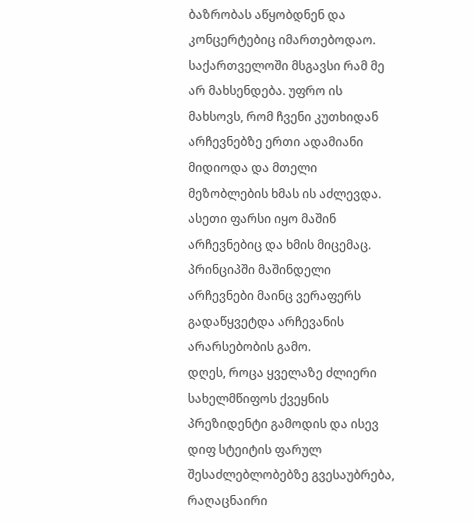ბაზრობას აწყობდნენ და კონცერტებიც იმართებოდაო. საქართველოში მსგავსი რამ მე არ მახსენდება. უფრო ის მახსოვს, რომ ჩვენი კუთხიდან არჩევნებზე ერთი ადამიანი მიდიოდა და მთელი მეზობლების ხმას ის აძლევდა. ასეთი ფარსი იყო მაშინ არჩევნებიც და ხმის მიცემაც. პრინციპში მაშინდელი არჩევნები მაინც ვერაფერს გადაწყვეტდა არჩევანის არარსებობის გამო.
დღეს, როცა ყველაზე ძლიერი სახელმწიფოს ქვეყნის პრეზიდენტი გამოდის და ისევ დიფ სტეიტის ფარულ შესაძლებლობებზე გვესაუბრება, რაღაცნაირი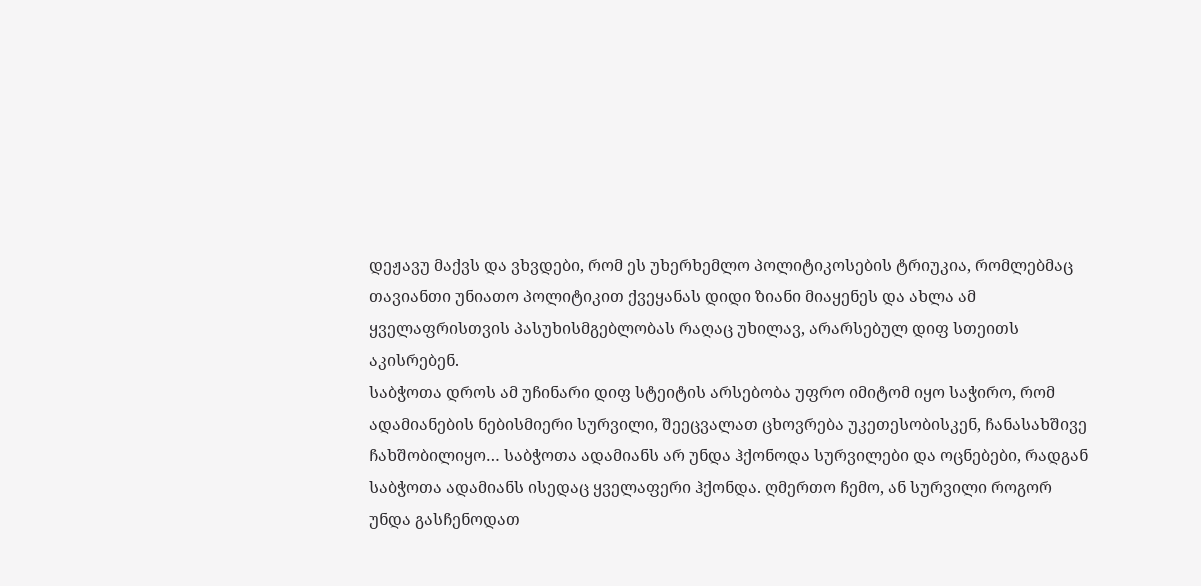დეჟავუ მაქვს და ვხვდები, რომ ეს უხერხემლო პოლიტიკოსების ტრიუკია, რომლებმაც თავიანთი უნიათო პოლიტიკით ქვეყანას დიდი ზიანი მიაყენეს და ახლა ამ ყველაფრისთვის პასუხისმგებლობას რაღაც უხილავ, არარსებულ დიფ სთეითს აკისრებენ.
საბჭოთა დროს ამ უჩინარი დიფ სტეიტის არსებობა უფრო იმიტომ იყო საჭირო, რომ ადამიანების ნებისმიერი სურვილი, შეეცვალათ ცხოვრება უკეთესობისკენ, ჩანასახშივე ჩახშობილიყო… საბჭოთა ადამიანს არ უნდა ჰქონოდა სურვილები და ოცნებები, რადგან საბჭოთა ადამიანს ისედაც ყველაფერი ჰქონდა. ღმერთო ჩემო, ან სურვილი როგორ უნდა გასჩენოდათ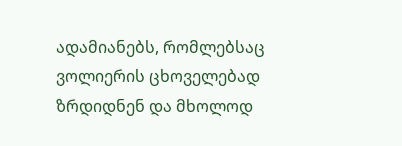ადამიანებს, რომლებსაც ვოლიერის ცხოველებად ზრდიდნენ და მხოლოდ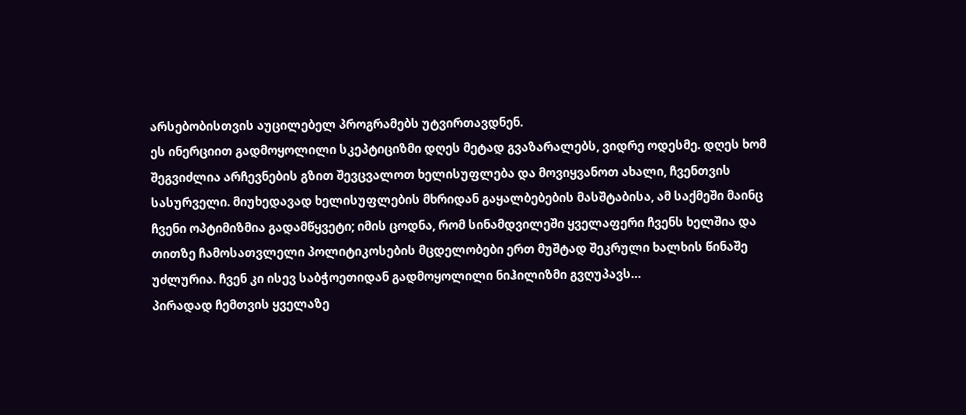არსებობისთვის აუცილებელ პროგრამებს უტვირთავდნენ.
ეს ინერციით გადმოყოლილი სკეპტიციზმი დღეს მეტად გვაზარალებს, ვიდრე ოდესმე. დღეს ხომ შეგვიძლია არჩევნების გზით შევცვალოთ ხელისუფლება და მოვიყვანოთ ახალი, ჩვენთვის სასურველი. მიუხედავად ხელისუფლების მხრიდან გაყალბებების მასშტაბისა, ამ საქმეში მაინც ჩვენი ოპტიმიზმია გადამწყვეტი; იმის ცოდნა, რომ სინამდვილეში ყველაფერი ჩვენს ხელშია და თითზე ჩამოსათვლელი პოლიტიკოსების მცდელობები ერთ მუშტად შეკრული ხალხის წინაშე უძლურია. ჩვენ კი ისევ საბჭოეთიდან გადმოყოლილი ნიჰილიზმი გვღუპავს…
პირადად ჩემთვის ყველაზე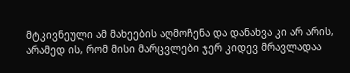მტკივნეული ამ მახეების აღმოჩენა და დანახვა კი არ არის, არამედ ის, რომ მისი მარცვლები ჯერ კიდევ მრავლადაა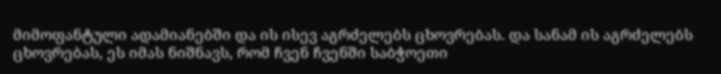მიმოფანტული ადამიანებში და ის ისევ აგრძელებს ცხოვრებას. და სანამ ის აგრძელებს ცხოვრებას, ეს იმას ნიშნავს, რომ ჩვენ ჩვენში საბჭოეთი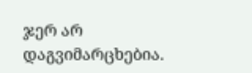ჯერ არ დაგვიმარცხებია.